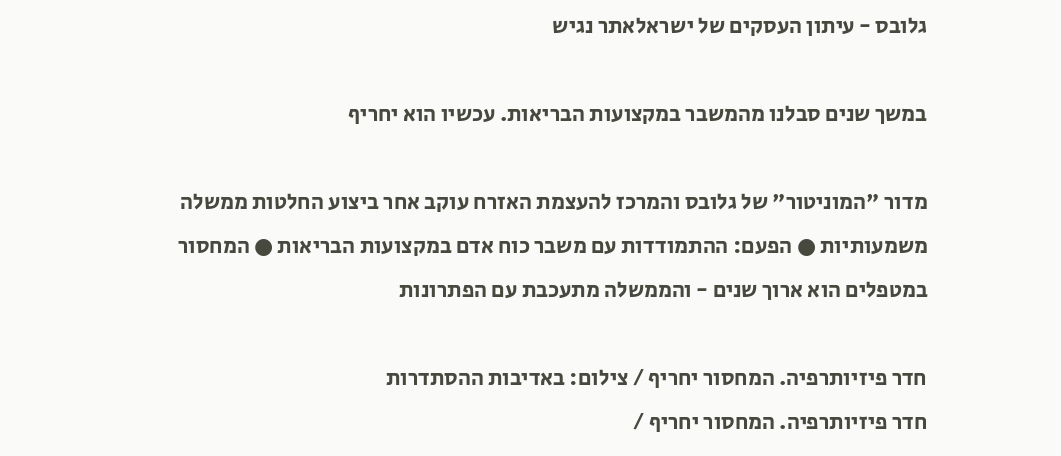גלובס - עיתון העסקים של ישראלאתר נגיש

במשך שנים סבלנו מהמשבר במקצועות הבריאות. עכשיו הוא יחריף

מדור "המוניטור" של גלובס והמרכז להעצמת האזרח עוקב אחר ביצוע החלטות ממשלה משמעותיות ● הפעם: ההתמודדות עם משבר כוח אדם במקצועות הבריאות ● המחסור במטפלים הוא ארוך שנים - והממשלה מתעכבת עם הפתרונות

חדר פיזיותרפיה. המחסור יחריף / צילום: באדיבות ההסתדרות
חדר פיזיותרפיה. המחסור יחריף /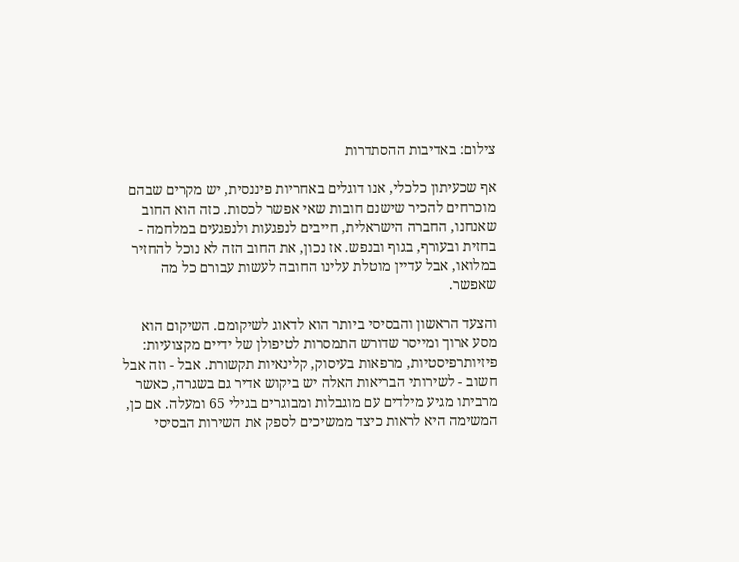צילום: באדיבות ההסתדרות

אף שכעיתון כלכלי, אנו דוגלים באחריות פיננסית, יש מקרים שבהם מוכרחים להכיר שישנם חובות שאי אפשר לכסות. כזה הוא החוב שאנחנו, החברה הישראלית, חייבים לנפגעות ולנפגעים במלחמה - בחזית ובעורף, בגוף ובנפש. אז נכון, את החוב הזה לא נוכל להחזיר במלואו, אבל עדיין מוטלת עלינו החובה לעשות עבורם כל מה שאפשר.

והצעד הראשון והבסיסי ביותר הוא לדאוג לשיקומם. השיקום הוא מסע ארוך ומייסר שדורש התמסרות לטיפולן של ידיים מקצועיות: פיזיותרפיסטיות, מרפאות בעיסוק, קלינאיות תקשורת. אבל - וזה אבל חשוב - לשירותי הבריאות האלה יש ביקוש אדיר גם בשגרה, כאשר מרביתו מגיע מילדים עם מוגבלות ומבוגרים בגילי 65 ומעלה. אם כן, המשימה היא לראות כיצד ממשיכים לספק את השירות הבסיסי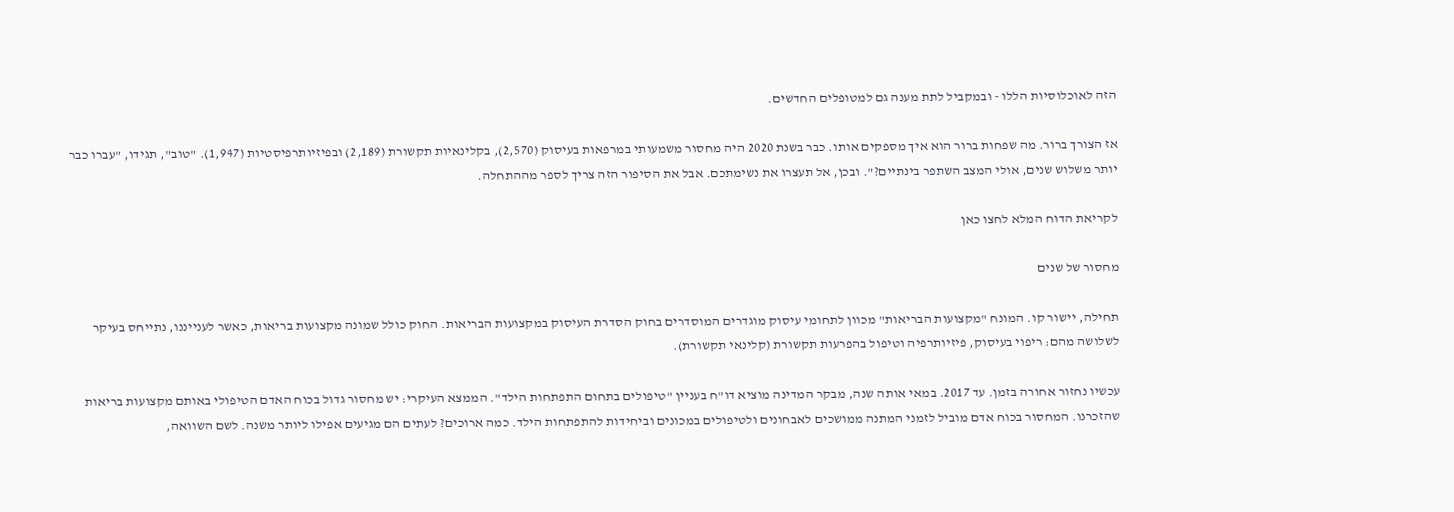הזה לאוכלוסיות הללו - ובמקביל לתת מענה גם למטופלים החדשים.

אז הצורך ברור. מה שפחות ברור הוא איך מספקים אותו. כבר בשנת 2020 היה מחסור משמעותי במרפאות בעיסוק (2,570), בקלינאיות תקשורת (2,189) ובפיזיותרפיסטיות (1,947). "טוב", תגידו, "עברו כבר יותר משלוש שנים, אולי המצב השתפר בינתיים?". ובכן, אל תעצרו את נשימתכם. אבל את הסיפור הזה צריך לספר מההתחלה.

לקריאת הדוח המלא לחצו כאן

מחסור של שנים

תחילה, יישור קו. המונח "מקצועות הבריאות" מכוון לתחומי עיסוק מוגדרים המוסדרים בחוק הסדרת העיסוק במקצועות הבריאות. החוק כולל שמונה מקצועות בריאות, כאשר לענייננו, נתייחס בעיקר לשלושה מהם: ריפוי בעיסוק, פיזיותרפיה וטיפול בהפרעות תקשורת (קלינאי תקשורת).

עכשיו נחזור אחורה בזמן. עד 2017. במאי אותה שנה, מבקר המדינה מוציא דו"ח בעניין "טיפולים בתחום התפתחות הילד". הממצא העיקרי: יש מחסור גדול בכוח האדם הטיפולי באותם מקצועות בריאות שהזכרנו. המחסור בכוח אדם מוביל לזמני המתנה ממושכים לאבחונים ולטיפולים במכונים וביחידות להתפתחות הילד. כמה ארוכים? לעתים הם מגיעים אפילו ליותר משנה. לשם השוואה,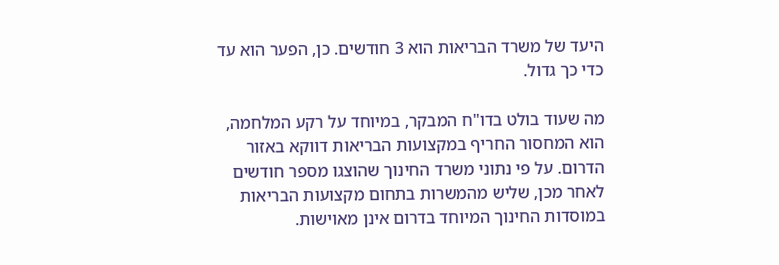היעד של משרד הבריאות הוא 3 חודשים. כן, הפער הוא עד כדי כך גדול.

מה שעוד בולט בדו"ח המבקר, במיוחד על רקע המלחמה, הוא המחסור החריף במקצועות הבריאות דווקא באזור הדרום. על פי נתוני משרד החינוך שהוצגו מספר חודשים לאחר מכן, שליש מהמשרות בתחום מקצועות הבריאות במוסדות החינוך המיוחד בדרום אינן מאוישות.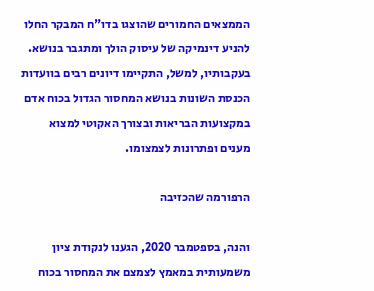הממצאים החמורים שהוצגו בדו"ח המבקר החלו להניע דינמיקה של עיסוק הולך ומתגבר בנושא. בעקבותיו, למשל, התקיימו דיונים רבים בוועדות הכנסת השונות בנושא המחסור הגדול בכוח אדם במקצועות הבריאות ובצורך האקוטי למצוא מענים ופתרונות לצמצומו.

הרפורמה שהכזיבה

והנה, בספטמבר 2020, הגענו לנקודת ציון משמעותית במאמץ לצמצם את המחסור בכוח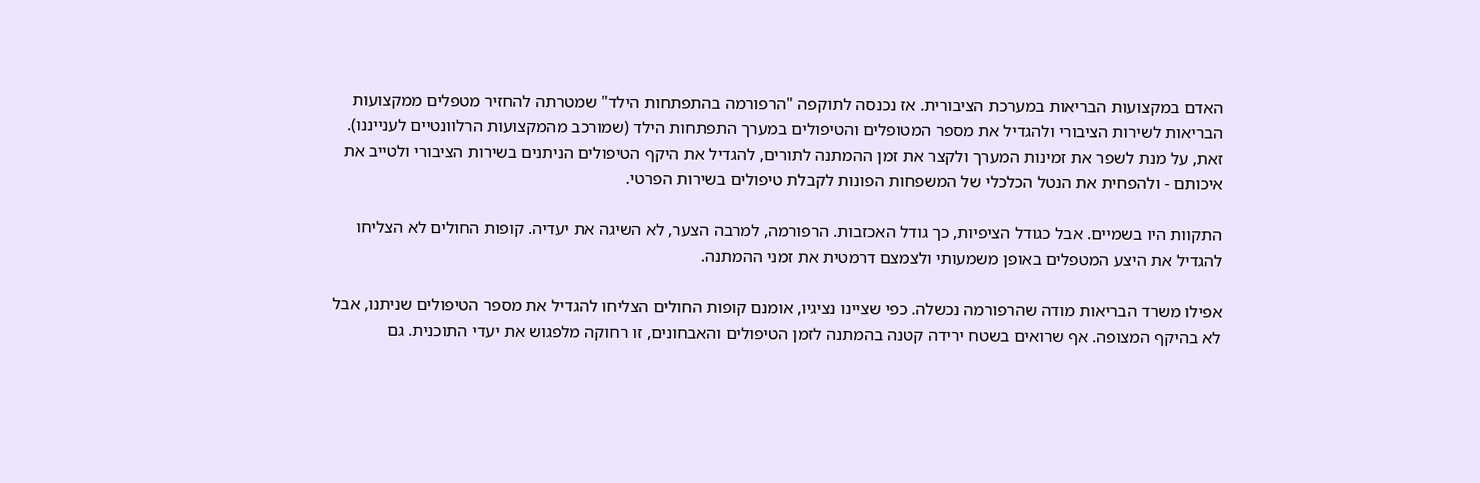האדם במקצועות הבריאות במערכת הציבורית. אז נכנסה לתוקפה "הרפורמה בהתפתחות הילד" שמטרתה להחזיר מטפלים ממקצועות הבריאות לשירות הציבורי ולהגדיל את מספר המטופלים והטיפולים במערך התפתחות הילד (שמורכב מהמקצועות הרלוונטיים לענייננו). זאת, על מנת לשפר את זמינות המערך ולקצר את זמן ההמתנה לתורים, להגדיל את היקף הטיפולים הניתנים בשירות הציבורי ולטייב את איכותם - ולהפחית את הנטל הכלכלי של המשפחות הפונות לקבלת טיפולים בשירות הפרטי.

התקוות היו בשמיים. אבל כגודל הציפיות, כך גודל האכזבות. הרפורמה, למרבה הצער, לא השיגה את יעדיה. קופות החולים לא הצליחו להגדיל את היצע המטפלים באופן משמעותי ולצמצם דרמטית את זמני ההמתנה.

אפילו משרד הבריאות מודה שהרפורמה נכשלה. כפי שציינו נציגיו, אומנם קופות החולים הצליחו להגדיל את מספר הטיפולים שניתנו, אבל לא בהיקף המצופה. אף שרואים בשטח ירידה קטנה בהמתנה לזמן הטיפולים והאבחונים, זו רחוקה מלפגוש את יעדי התוכנית. גם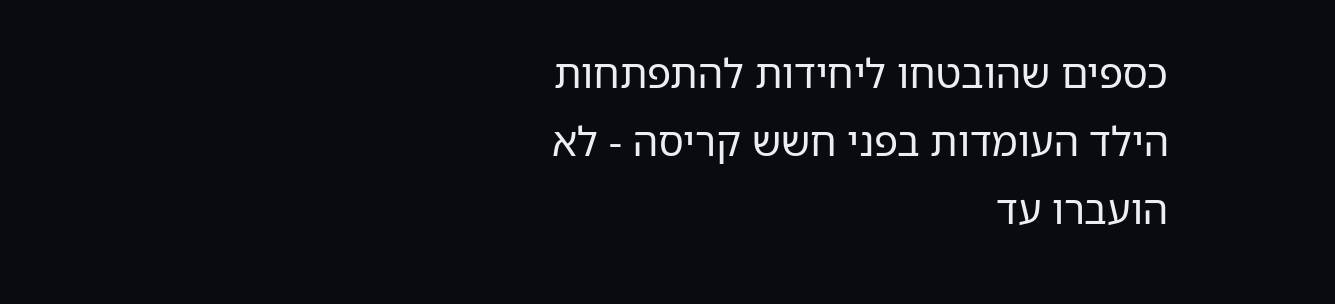כספים שהובטחו ליחידות להתפתחות הילד העומדות בפני חשש קריסה - לא הועברו עד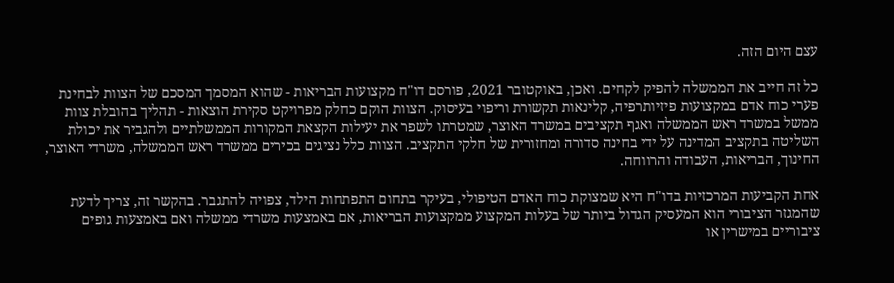עצם היום הזה.

כל זה חייב את הממשלה להפיק לקחים. ואכן, באוקטובר 2021, פורסם דו"ח מקצועות הבריאות - שהוא המסמך המסכם של הצוות לבחינת פערי כוח אדם במקצועות פיזיותרפיה, קלינאות תקשורת וריפוי בעיסוק. הצוות הוקם כחלק מפרויקט סקירת הוצאות - תהליך בהובלת צוות ממשל במשרד ראש הממשלה ואגף תקציבים במשרד האוצר, שמטרתו לשפר את יעילות הקצאת המקורות הממשלתיים ולהגביר את יכולת השליטה בתקציב המדינה על ידי בחינה סדורה ומחזורית של חלקי התקציב. הצוות כלל נציגים בכירים ממשרד ראש הממשלה, משרדי האוצר, החינוך, הבריאות, העבודה והרווחה.

אחת הקביעות המרכזיות בדו"ח היא שמצוקת כוח האדם הטיפולי, בעיקר בתחום התפתחות הילד, צפויה להתגבר. בהקשר זה, צריך לדעת שהמגזר הציבורי הוא המעסיק הגדול ביותר של בעלות המקצוע ממקצועות הבריאות, אם באמצעות משרדי ממשלה ואם באמצעות גופים ציבוריים במישרין או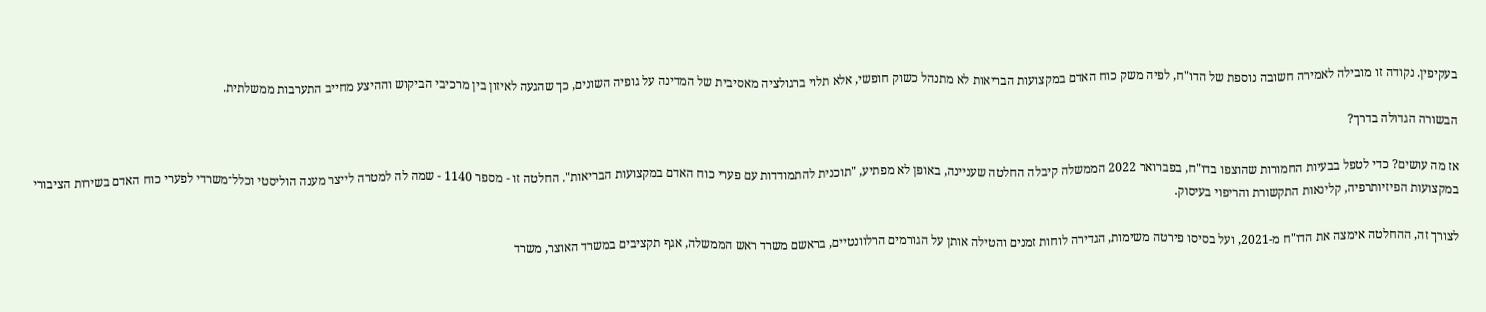בעקיפין. נקודה זו מובילה לאמירה חשובה נוספת של הדו"ח, לפיה משק כוח האדם במקצועות הבריאות לא מתנהל כשוק חופשי, אלא תלוי ברגולציה מאסיבית של המדינה על גופיה השונים, כך שהגעה לאיזון בין מרכיבי הביקוש וההיצע מחייב התערבות ממשלתית.

הבשורה הגדולה בדרך?

אז מה עושים? כדי לטפל בבעיות החמורות שהוצפו בדו"ח, בפברואר 2022 הממשלה קיבלה החלטה שעניינה, באופן לא מפתיע, "תוכנית להתמודדות עם פערי כוח האדם במקצועות הבריאות". החלטה זו - מספר 1140 - שמה לה למטרה לייצר מענה הוליסטי וכלל־משרדי לפערי כוח האדם בשירות הציבורי במקצועות הפיזיותרפיה, קלינאות התקשורת והריפוי בעיסוק.

לצורך זה, ההחלטה אימצה את הדו"ח מ-2021, ועל בסיסו פירטה משימות, הגדירה לוחות זמנים והטילה אותן על הגורמים הרלוונטיים, בראשם משרד ראש הממשלה, אגף תקציבים במשרד האוצר, משרד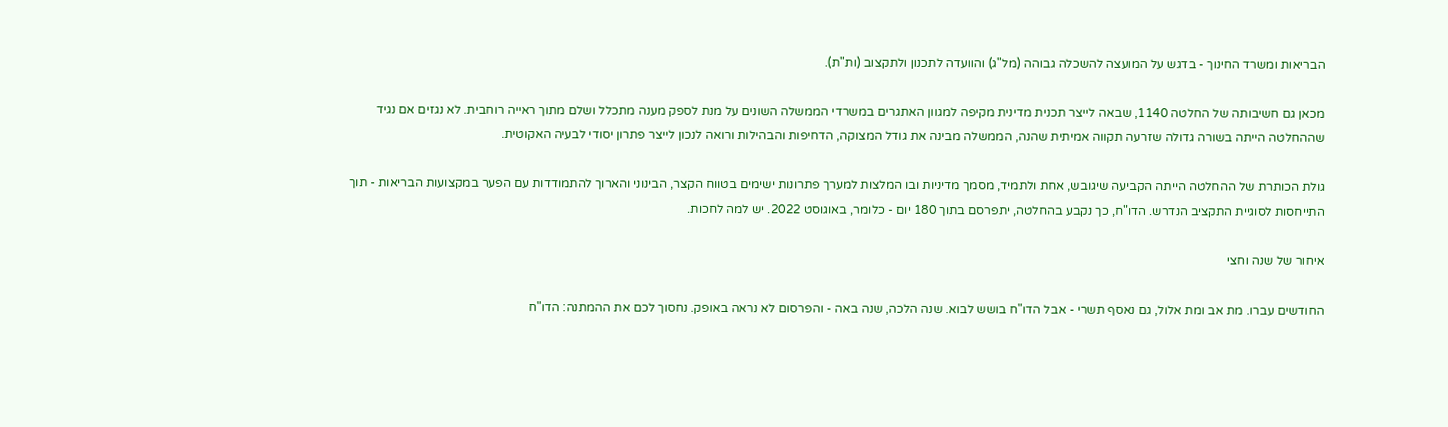הבריאות ומשרד החינוך - בדגש על המועצה להשכלה גבוהה (מל"ג) והוועדה לתכנון ולתקצוב (ות"ת).

מכאן גם חשיבותה של החלטה 1140, שבאה לייצר תכנית מדינית מקיפה למגוון האתגרים במשרדי הממשלה השונים על מנת לספק מענה מתכלל ושלם מתוך ראייה רוחבית. לא נגזים אם נגיד שההחלטה הייתה בשורה גדולה שזרעה תקווה אמיתית שהנה, הממשלה מבינה את גודל המצוקה, הדחיפות והבהילות ורואה לנכון לייצר פתרון יסודי לבעיה האקוטית.

גולת הכותרת של ההחלטה הייתה הקביעה שיגובש, אחת ולתמיד, מסמך מדיניות ובו המלצות למערך פתרונות ישימים בטווח הקצר, הבינוני והארוך להתמודדות עם הפער במקצועות הבריאות - תוך התייחסות לסוגיית התקציב הנדרש. הדו"ח, כך נקבע בהחלטה, יתפרסם בתוך 180 יום - כלומר, באוגוסט 2022. יש למה לחכות.

איחור של שנה וחצי

החודשים עברו. מת אב ומת אלול, גם נאסף תשרי - אבל הדו"ח בושש לבוא. שנה הלכה, שנה באה - והפרסום לא נראה באופק. נחסוך לכם את ההמתנה: הדו"ח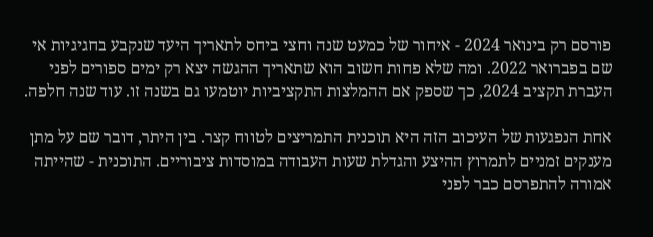פורסם רק בינואר 2024 - איחור של כמעט שנה וחצי ביחס לתאריך היעד שנקבע בחגיגיות אי שם בפברואר 2022. ומה שלא פחות חשוב הוא שתאריך ההגשה יצא רק ימים ספורים לפני העברת תקציב 2024, כך שספק אם ההמלצות התקציביות יוטמעו גם בשנה זו. עוד שנה חלפה.

אחת הנפגעות של העיכוב הזה היא תוכנית התמריצים לטווח קצר. בין היתר, דובר שם על מתן מענקים זמניים לתמרוץ ההיצע והגדלת שעות העבודה במוסדות ציבוריים. התוכנית - שהייתה אמורה להתפרסם כבר לפני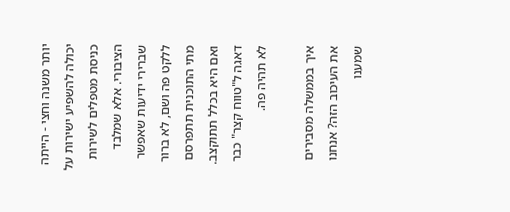יותר משנה וחצי - הייתה יכולה להשפיע ישירות על כניסת מטפלים לשירות הציבורי. אלא שמלבד שברירי ידיעות שאפשר ללקט פה ושם, לא ברור מתי התוכנית תתפרסם ואם היא בכלל תתוקצב. דאגה ל"טווח קצר" כבר לא תהיה פה.

איך בממשלה מסבירים את העיכוב הזה? אנחנו שמענו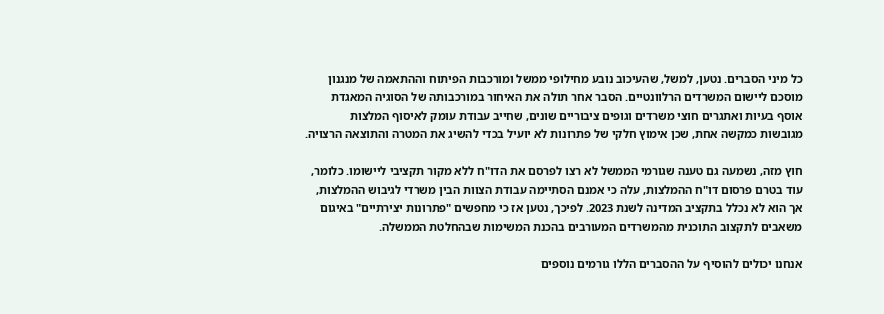כל מיני הסברים. נטען, למשל, שהעיכוב נובע מחילופי ממשל ומורכבות הפיתוח וההתאמה של מנגנון מוסכם ליישום המשרדים הרלוונטיים. הסבר אחר תולה את האיחור במורכבותה של הסוגיה המאגדת אוסף בעיות ואתגרים חוצי משרדים וגופים ציבוריים שונים, שחייב עבודת עומק לאיסוף המלצות מגובשות כמקשה אחת, שכן אימוץ חלקי של פתרונות לא יועיל בכדי להשיג את המטרה והתוצאה הרצויה.

חוץ מזה, נשמעה גם טענה שגורמי הממשל לא רצו לפרסם את הדו"ח ללא מקור תקציבי ליישומו. כלומר, עוד בטרם פרסום דו"ח ההמלצות, עלה כי אמנם הסתיימה עבודת הצוות הבין משרדי לגיבוש ההמלצות, אך הוא לא נכלל בתקציב המדינה לשנת 2023. לפיכך, נטען אז כי מחפשים "פתרונות יצירתיים" באיגום משאבים לתקצוב התוכנית מהמשרדים המעורבים בהכנת המשימות שבהחלטת הממשלה.

אנחנו יכולים להוסיף על ההסברים הללו גורמים נוספים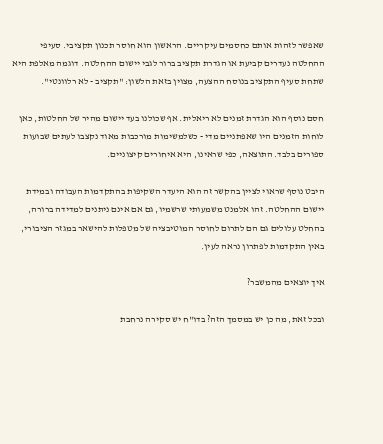שאפשר לזהות אותם כחסמים עיקריים. הראשון הוא חוסר תכנון תקציבי. סעיפי ההחלטה נעדרים קביעת או הגדרת תקציב ברור לגבי יישום ההחלטה. דוגמה מאלפת היא שתחת סעיף התקציב בנוסח ההצעה, מצוין בזאת הלשון: "תקציב - לא רלוונטי".

חסם נוסף הוא הגדרת זמנים לא ריאלית. אף שכולנו בעד יישום מהיר של החלטות, כאן לוחות הזמנים היו שאפתניים מדי - כשלמשימות מורכבות מאוד נקצבו לעתים שבועות ספורים בלבד. התוצאה, כפי שראינו, היא איחורים קיצוניים.

היבט נוסף שראוי לציין בהקשר זה הוא היעדר השקיפות בהתקדמות העבודה ובמידת יישום ההחלטה. זהו אלמנט משמעותי שרשמיו, גם אם אינם ניתנים למדידה ברורה, בהחלט עלולים גם הם לתרום לחוסר המוטיבציה של מטפלות להישאר במגזר הציבורי, באין התקדמות לפתרון נראה לעין.

איך יוצאים מהמשבר?

ובכל זאת, מה כן יש במסמך הזה? בדו"ח יש סקירה נרחבת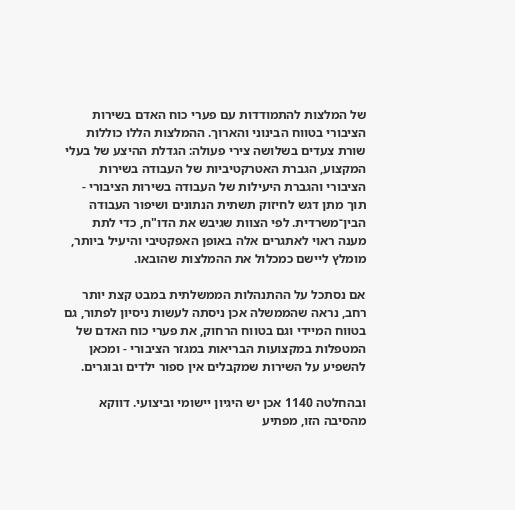של המלצות להתמודדות עם פערי כוח האדם בשירות הציבורי בטווח הבינוני והארוך. ההמלצות הללו כוללות שורת צעדים בשלושה צירי פעולה: הגדלת ההיצע של בעלי המקצוע, הגברת האטרקטיביות של העבודה בשירות הציבורי והגברת היעילות של העבודה בשירות הציבורי - תוך מתן דגש לחיזוק תשתית הנתונים ושיפור העבודה הבין־משרדית. לפי הצוות שגיבש את הדו"ח, כדי לתת מענה ראוי לאתגרים אלה באופן האפקטיבי והיעיל ביותר, מומלץ ליישם כמכלול את ההמלצות שהובאו.

אם נסתכל על ההתנהלות הממשלתית במבט קצת יותר רחב, נראה שהממשלה אכן ניסתה לעשות ניסיון לפתור, גם בטווח המיידי וגם בטווח הרחוק, את פערי כוח האדם של המטפלות במקצועות הבריאות במגזר הציבורי - ומכאן להשפיע על השירות שמקבלים אין ספור ילדים ובוגרים.

ובהחלטה 1140 אכן יש היגיון יישומי וביצועי. דווקא מהסיבה הזו, מפתיע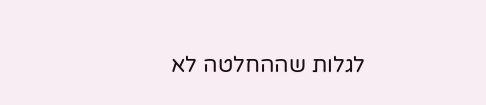לגלות שההחלטה לא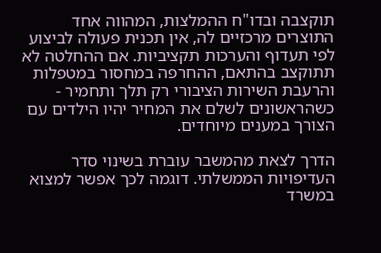תוקצבה ובדו"ח ההמלצות, המהווה אחד התוצרים מרכזיים לה, אין תכנית פעולה לביצוע לפי תעדוף והערכות תקציביות. אם ההחלטה לא תתוקצב בהתאם, ההחרפה במחסור במטפלות והרעבת השירות הציבורי רק תלך ותחמיר - כשהראשונים לשלם את המחיר יהיו הילדים עם הצורך במענים מיוחדים.

הדרך לצאת מהמשבר עוברת בשינוי סדר העדיפויות הממשלתי. דוגמה לכך אפשר למצוא במשרד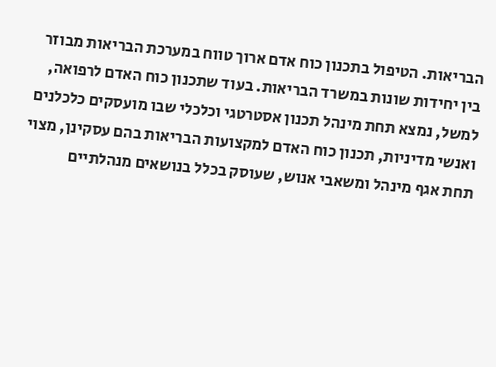הבריאות. הטיפול בתכנון כוח אדם ארוך טווח במערכת הבריאות מבוזר בין יחידות שונות במשרד הבריאות. בעוד שתכנון כוח האדם לרפואה, למשל, נמצא תחת מינהל תכנון אסטרטגי וכלכלי שבו מועסקים כלכלנים ואנשי מדיניות, תכנון כוח האדם למקצועות הבריאות בהם עסקינן, מצוי תחת אגף מינהל ומשאבי אנוש, שעוסק בכלל בנושאים מנהלתיים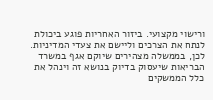ורישוי מקצועי. ביזור האחריות פוגע ביכולת לנתח את הצרכים וליישם את צעדי המדיניות. לכן, בממשלה מצהירים שיוקם אגף במשרד הבריאות שיעסוק בדיוק בנושא זה וינהל את כלל הממשקים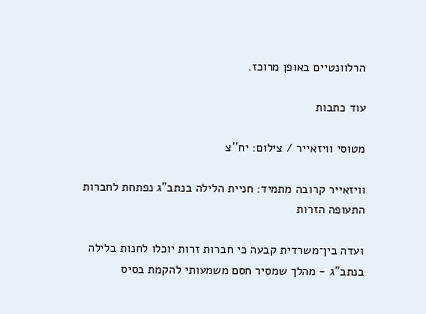הרלוונטיים באופן מרוכז.

עוד כתבות

מטוסי וויזאייר / צילום: יח''צ

וויזאייר קרובה מתמיד: חניית הלילה בנתב"ג נפתחת לחברות התעופה הזרות

ועדה בין־משרדית קבעה כי חברות זרות יוכלו לחנות בלילה בנתב"ג - מהלך שמסיר חסם משמעותי להקמת בסיס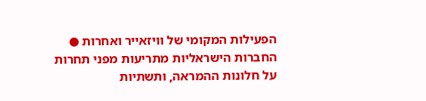הפעילות המקומי של וויזאייר ואחרות ● החברות הישראליות מתריעות מפני תחרות על חלונות ההמראה, ותשתיות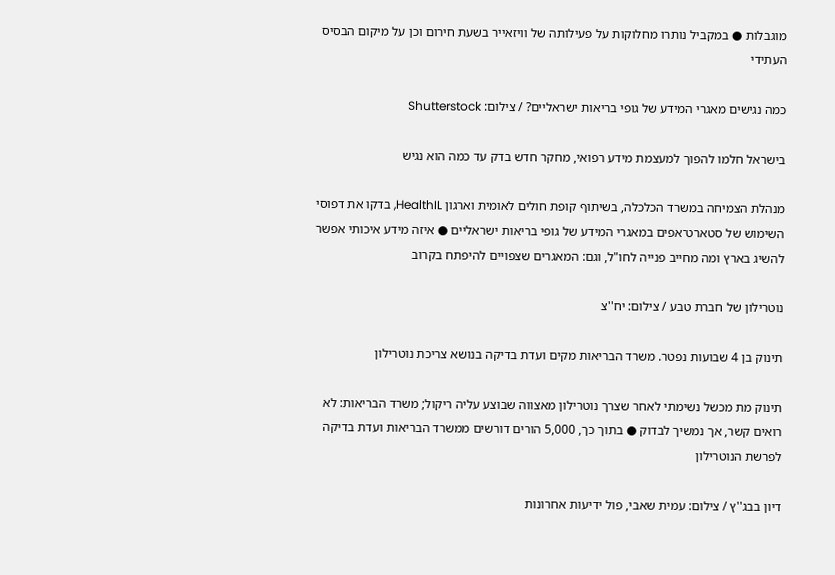מוגבלות ● במקביל נותרו מחלוקות על פעילותה של וויזאייר בשעת חירום וכן על מיקום הבסיס העתידי

כמה נגישים מאגרי המידע של גופי בריאות ישראליים? / צילום: Shutterstock

בישראל חלמו להפוך למעצמת מידע רפואי, מחקר חדש בדק עד כמה הוא נגיש

מנהלת הצמיחה במשרד הכלכלה, בשיתוף קופת חולים לאומית וארגון HealthIL, בדקו את דפוסי השימוש של סטארט־אפים במאגרי המידע של גופי בריאות ישראליים ● איזה מידע איכותי אפשר להשיג בארץ ומה מחייב פנייה לחו"ל, וגם: המאגרים שצפויים להיפתח בקרוב

נוטרילון של חברת טבע / צילום: יח''צ

תינוק בן 4 שבועות נפטר. משרד הבריאות מקים ועדת בדיקה בנושא צריכת נוטרילון

תינוק מת מכשל נשימתי לאחר שצרך נוטרילון מאצווה שבוצע עליה ריקול; משרד הבריאות: לא רואים קשר, אך נמשיך לבדוק ● בתוך כך, 5,000 הורים דורשים ממשרד הבריאות ועדת בדיקה לפרשת הנוטרילון

דיון בבג''ץ / צילום: עמית שאבי, פול ידיעות אחרונות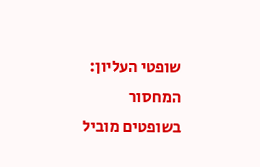שופטי העליון: המחסור בשופטים מוביל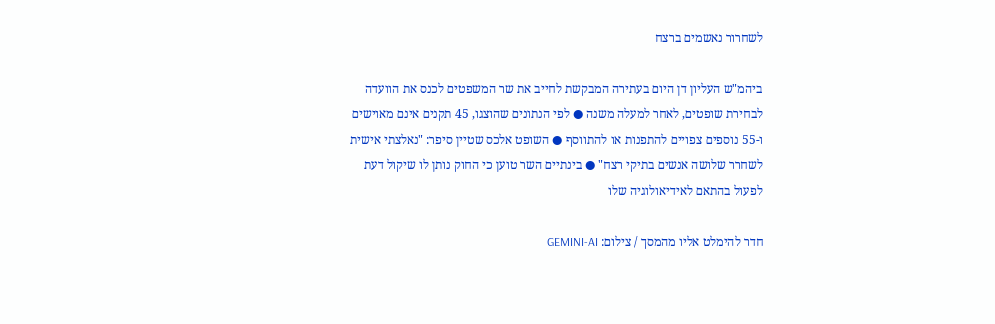לשחרור נאשמים ברצח

ביהמ"ש העליון דן היום בעתירה המבקשת לחייב את שר המשפטים לכנס את הוועדה לבחירת שופטים, לאחר למעלה משנה ● לפי הנתונים שהוצגו, 45 תקנים אינם מאוישים ו-55 נוספים צפויים להתפנות או להתווסף ● השופט אלכס שטיין סיפר: "נאלצתי אישית לשחרר שלושה אנשים בתיקי רצח" ● בינתיים השר טוען כי החוק נותן לו שיקול דעת לפעול בהתאם לאידיאולוגיה שלו

חדר להימלט אליו מהמסך / צילום: GEMINI-AI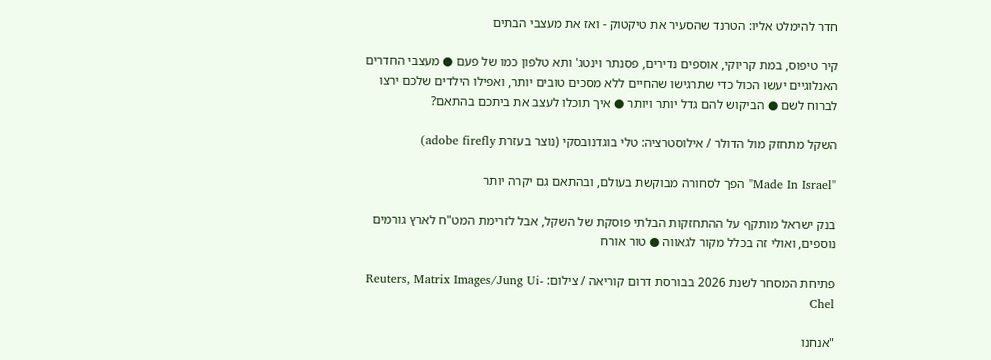חדר להימלט אליו: הטרנד שהסעיר את טיקטוק - ואז את מעצבי הבתים

קיר טיפוס, במת קריוקי, אוספים נדירים, פסנתר וינטג' ותא טלפון כמו של פעם ● מעצבי החדרים האנלוגיים יעשו הכול כדי שתרגישו שהחיים ללא מסכים טובים יותר, ואפילו הילדים שלכם ירצו לברוח לשם ● הביקוש להם גדל יותר ויותר ● איך תוכלו לעצב את ביתכם בהתאם?

השקל מתחזק מול הדולר / אילוסטרציה: טלי בוגדנובסקי (נוצר בעזרת adobe firefly)

"Made In Israel" הפך לסחורה מבוקשת בעולם, ובהתאם גם יקרה יותר

בנק ישראל מותקף על ההתחזקות הבלתי פוסקת של השקל, אבל לזרימת המט"ח לארץ גורמים נוספים, ואולי זה בכלל מקור לגאווה ● טור אורח

פתיחת המסחר לשנת 2026 בבורסת דרום קוריאה / צילום: Reuters, Matrix Images/Jung Ui-Chel

"אנחנו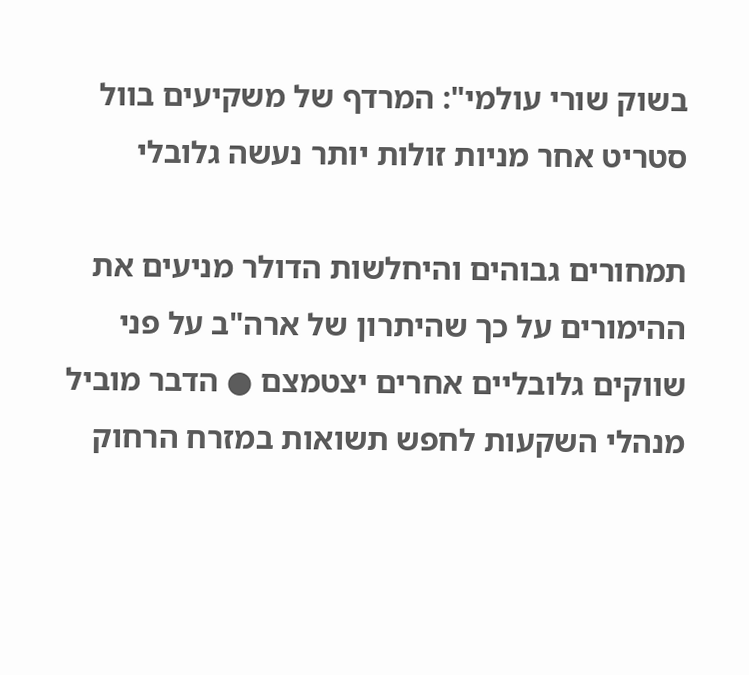בשוק שורי עולמי": המרדף של משקיעים בוול סטריט אחר מניות זולות יותר נעשה גלובלי

תמחורים גבוהים והיחלשות הדולר מניעים את ההימורים על כך שהיתרון של ארה"ב על פני שווקים גלובליים אחרים יצטמצם ● הדבר מוביל מנהלי השקעות לחפש תשואות במזרח הרחוק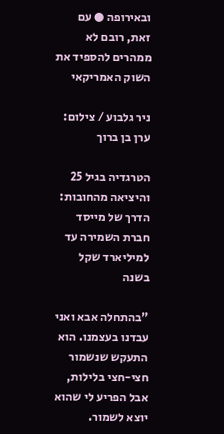ובאירופה ● עם זאת, רובם לא ממהרים להספיד את השוק האמריקאי

ניר גלבוע / צילום: ערן בן ברוך

הטרגדיה בגיל 25 והיציאה מהחובות: הדרך של מייסד חברת השמירה עד למיליארד שקל בשנה

"בהתחלה אבא ואני עבדנו בעצמנו. הוא התעקש שנשמור חצי-חצי בלילות, אבל הפריע לי שהוא יוצא לשמור.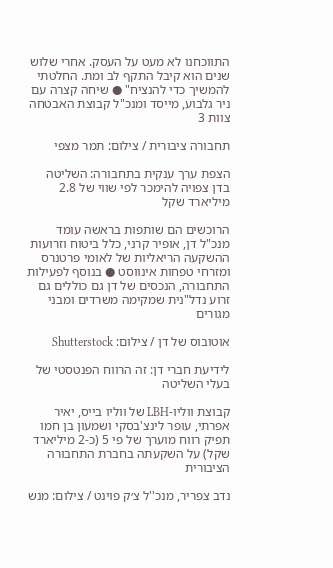התווכחנו לא מעט על העסק. אחרי שלוש שנים הוא קיבל התקף לב ומת. החלטתי להמשיך כדי להנציח" ● שיחה קצרה עם ניר גלבוע, מייסד ומנכ"ל קבוצת האבטחה צוות 3

תחבורה ציבורית / צילום: תמר מצפי

הצפת ערך ענקית בתחבורה: השליטה בדן צפויה להימכר לפי שווי של 2.8 מיליארד שקל

הרוכשים הם שותפות בראשה עומד מנכ"ל דן, אופיר קרני, כלל ביטוח וזרועות ההשקעה הריאליות של לאומי פרטנרס ומזרחי טפחות אינווסט ● בנוסף לפעילות התחבורה, הנכסים של דן גם כוללים גם זרוע נדל"נית שמקימה משרדים ומבני מגורים

אוטובוס של דן / צילום: Shutterstock

לידיעת חברי דן: זה הרווח הפנטסטי של בעלי השליטה

קבוצת ווליו-LBH של ווליו בייס, יאיר אפרתי, עופר לינצ'בסקי ושמעון בן חמו תפיק רווח מוערך של פי 5 (כ-2 מיליארד שקל) על השקעתה בחברת התחבורה הציבורית

נדב צפריר, מנכ''ל צ׳ק פוינט / צילום: מנש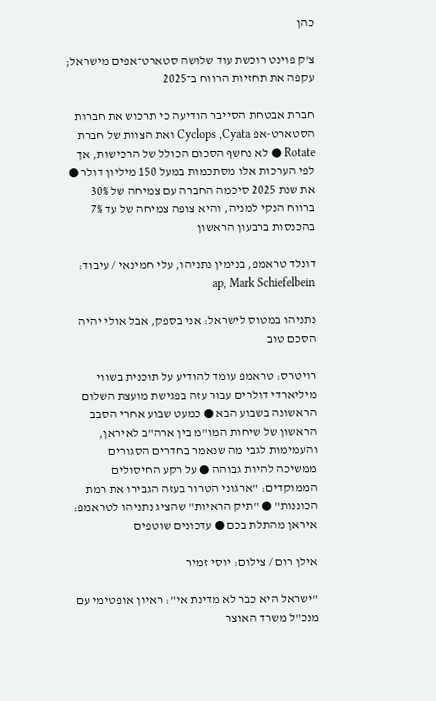כהן

צ'ק פוינט רוכשת עוד שלושה סטארט־אפים מישראל; עקפה את תחזיות הרווח ב־2025

חברת אבטחת הסייבר הודיעה כי תרכוש את חברות הסטארט-אפ Cyclops ,Cyata ואת הצוות של חברת Rotate ● לא נחשף הסכום הכולל של הרכישות, אך לפי הערכות אלו מסתכמות במעל 150 מיליון דולר ● את שנת 2025 סיכמה החברה עם צמיחה של 30% ברווח הנקי למניה, והיא צופה צמיחה של עד 7% בהכנסות ברבעון הראשון

דונלד טראמפ, בנימין נתניהו, עלי חמינאי / עיבוד: ap, Mark Schiefelbein

נתניהו במטוס לישראל: אני בספק, אבל אולי יהיה הסכם טוב

רויטרס: טראמפ עומד להודיע על תוכנית בשווי מיליארדי דולרים עבור עזה בפגישת מועצת השלום הראשונה בשבוע הבא ● כמעט שבוע אחרי הסבב הראשון של שיחות המו"מ בין ארה"ב לאיראן, והעמימות לגבי מה שנאמר בחדרים הסגורים ממשיכה להיות גבוהה ● על רקע החיסולים הממוקדים: "ארגוני הטרור בעזה הגבירו את רמת הכוננות" ● "תיק הראיות" שהציג נתניהו לטראמפ: איראן מהתלת בכם ● עדכונים שוטפים

אילן רום / צילום: יוסי זמיר

"ישראל היא כבר לא מדינת אי": ראיון אופטימי עם מנכ"ל משרד האוצר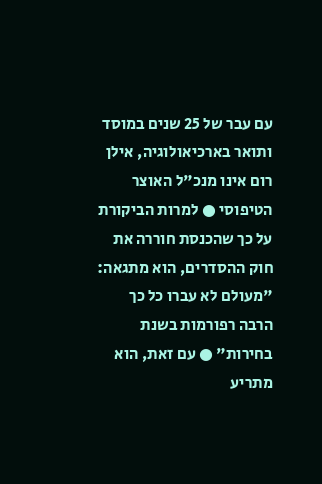עם עבר של 25 שנים במוסד ותואר בארכיאולוגיה, אילן רום אינו מנכ"ל האוצר הטיפוסי ● למרות הביקורת על כך שהכנסת חוררה את חוק ההסדרים, הוא מתגאה: "מעולם לא עברו כל כך הרבה רפורמות בשנת בחירות" ● עם זאת, הוא מתריע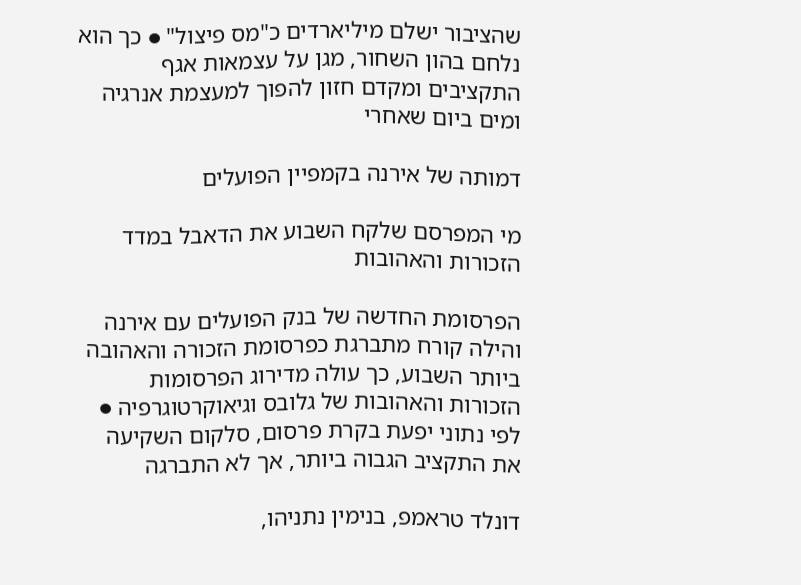שהציבור ישלם מיליארדים כ"מס פיצול" ● כך הוא נלחם בהון השחור, מגן על עצמאות אגף התקציבים ומקדם חזון להפוך למעצמת אנרגיה ומים ביום שאחרי

דמותה של אירנה בקמפיין הפועלים

מי המפרסם שלקח השבוע את הדאבל במדד הזכורות והאהובות

הפרסומת החדשה של בנק הפועלים עם אירנה והילה קורח מתברגת כפרסומת הזכורה והאהובה ביותר השבוע, כך עולה מדירוג הפרסומות הזכורות והאהובות של גלובס וגיאוקרטוגרפיה ● לפי נתוני יפעת בקרת פרסום, סלקום השקיעה את התקציב הגבוה ביותר, אך לא התברגה

דונלד טראמפ, בנימין נתניהו,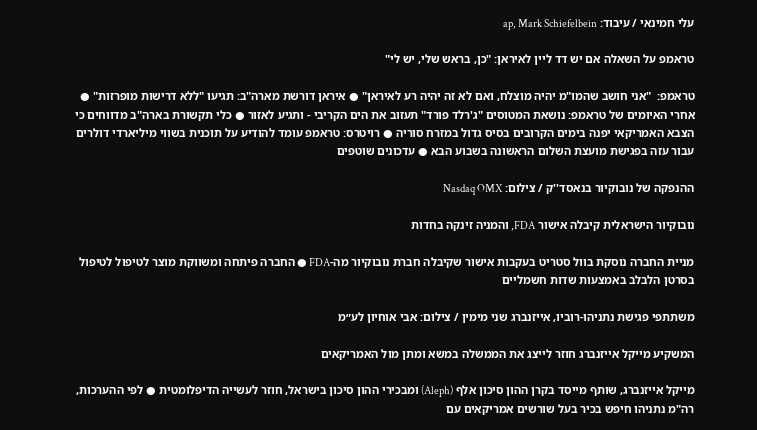עלי חמינאי / עיבוד: ap, Mark Schiefelbein

טראמפ על השאלה אם יש דד ליין לאיראן: "כן, בראש שלי, יש לי"

טראמפ:  "אני חושב שהמו"מ יהיה מוצלח, ואם לא זה יהיה רע לאיראן" ● איראן דורשת מארה"ב: תגיעו "ללא דרישות מופרזות" ● אחרי האיומים של טראמפ: נושאת המטוסים "ג'רלד פורד" תעזוב את הים הקריבי - ותגיע לאזור ● כלי תקשורת בארה"ב מדווחים כי הצבא האמריקאי יפנה בימים הקרובים בסיס גדול במזרח סוריה ● רויטרס: טראמפ עומד להודיע על תוכנית בשווי מיליארדי דולרים עבור עזה בפגישת מועצת השלום הראשונה בשבוע הבא ● עדכונים שוטפים

ההנפקה של נובוקיור בנאסד''ק / צילום: Nasdaq OMX

נובוקיור הישראלית קיבלה אישור FDA, והמניה זינקה בחדות

מניית החברה נוסקת בוול סטריט בעקבות אישור שקיבלה חברת נובוקיור מה-FDA ● החברה פיתחה ומשווקת מוצר לטיפול לטיפול בסרטן הלבלב באמצעות שדות חשמליים

משתתפי פגישת נתניהו-רוביו, אייזנברג שני מימין / צילום: אבי אוחיון לע״מ

המשקיע מייקל אייזנברג חוזר לייצג את הממשלה במשא ומתן מול האמריקאים

מייקל אייזנברג, שותף מייסד בקרן ההון סיכון אלף (Aleph) ומבכירי ההון סיכון בישראל, חוזר לעשייה הדיפלומטית ● לפי ההערכות, רה"מ נתניהו חיפש בכיר בעל שורשים אמריקאים עם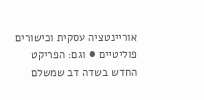אוריינטציה עסקית וכישורים פוליטיים ● וגם: הפריקט החדש בשדה דב שמשלם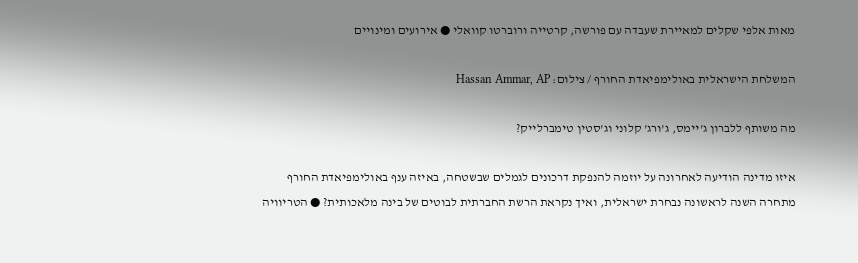מאות אלפי שקלים למאיירת שעבדה עם פורשה, קרטייה ורוברטו קוואלי ● אירועים ומינויים

המשלחת הישראלית באולימפיאדת החורף / צילום: Hassan Ammar, AP

מה משותף ללברון ג'יימס, ג'ורג' קלוני וג'סטין טימברלייק?

איזו מדינה הודיעה לאחרונה על יוזמה להנפקת דרכונים לגמלים שבשטחה, באיזה ענף באולימפיאדת החורף מתחרה השנה לראשונה נבחרת ישראלית, ואיך נקראת הרשת החברתית לבוטים של בינה מלאכותית? ● הטריוויה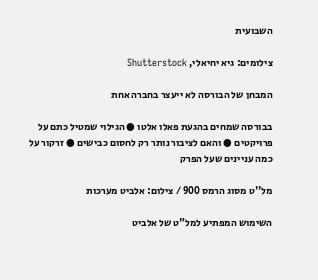השבועית

צילומים: גיא יחיאלי, Shutterstock

המבחן של הבורסה לא ייעצר בחברה אחת

בבורסה שמחים בהגעת פאלו אלטו ● הגילוי שמטיל כתם על פרויקטים ● והאם לציבור נותר רק לחסום כבישים ● זרקור על כמה עניינים שעל הפרק

מל''ט מסוג הרמס 900 / צילום: אלביט מערכות

השימוש המפתיע למל"ט של אלביט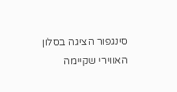סינגפור הציגה בסלון האווירי שקיימה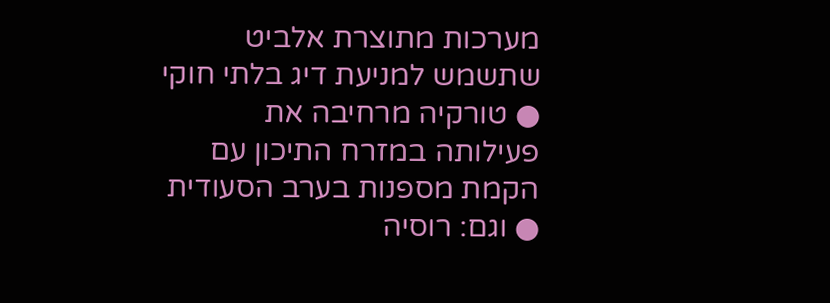מערכות מתוצרת אלביט שתשמש למניעת דיג בלתי חוקי ● טורקיה מרחיבה את פעילותה במזרח התיכון עם הקמת מספנות בערב הסעודית ● וגם: רוסיה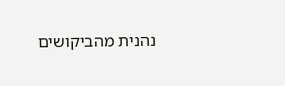נהנית מהביקושים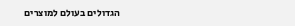הגדולים בעולם למוצרים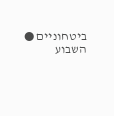ביטחוניים ● השבוע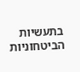בתעשיות הביטחוניות